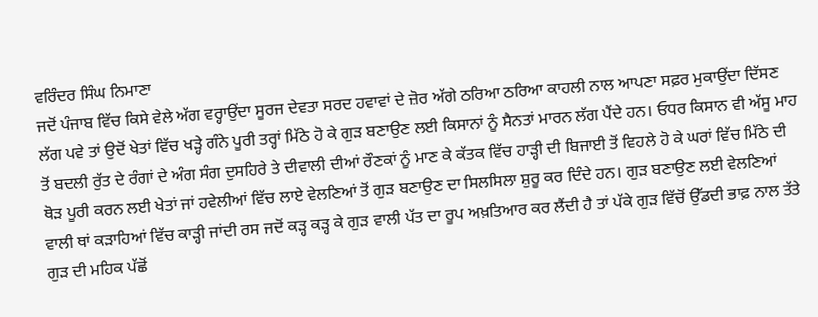ਵਰਿੰਦਰ ਸਿੰਘ ਨਿਮਾਣਾ
ਜਦੋਂ ਪੰਜਾਬ ਵਿੱਚ ਕਿਸੇ ਵੇਲੇ ਅੱਗ ਵਰ੍ਹਾਉਂਦਾ ਸੂਰਜ ਦੇਵਤਾ ਸਰਦ ਹਵਾਵਾਂ ਦੇ ਜ਼ੋਰ ਅੱਗੇ ਠਰਿਆ ਠਰਿਆ ਕਾਹਲੀ ਨਾਲ ਆਪਣਾ ਸਫ਼ਰ ਮੁਕਾਉਂਦਾ ਦਿੱਸਣ ਲੱਗ ਪਵੇ ਤਾਂ ਉਦੋਂ ਖੇਤਾਂ ਵਿੱਚ ਖੜ੍ਹੇ ਗੰਨੇ ਪੂਰੀ ਤਰ੍ਹਾਂ ਮਿੱਠੇ ਹੋ ਕੇ ਗੁੜ ਬਣਾਉਣ ਲਈ ਕਿਸਾਨਾਂ ਨੂੰ ਸੈਨਤਾਂ ਮਾਰਨ ਲੱਗ ਪੈਂਦੇ ਹਨ। ਓਧਰ ਕਿਸਾਨ ਵੀ ਅੱਸੂ ਮਾਹ ਤੋਂ ਬਦਲੀ ਰੁੱਤ ਦੇ ਰੰਗਾਂ ਦੇ ਅੰਗ ਸੰਗ ਦੁਸਹਿਰੇ ਤੇ ਦੀਵਾਲੀ ਦੀਆਂ ਰੌਣਕਾਂ ਨੂੰ ਮਾਣ ਕੇ ਕੱਤਕ ਵਿੱਚ ਹਾੜ੍ਹੀ ਦੀ ਬਿਜਾਈ ਤੋਂ ਵਿਹਲੇ ਹੋ ਕੇ ਘਰਾਂ ਵਿੱਚ ਮਿੱਠੇ ਦੀ ਥੋੜ ਪੂਰੀ ਕਰਨ ਲਈ ਖੇਤਾਂ ਜਾਂ ਹਵੇਲੀਆਂ ਵਿੱਚ ਲਾਏ ਵੇਲਣਿਆਂ ਤੋਂ ਗੁੜ ਬਣਾਉਣ ਦਾ ਸਿਲਸਿਲਾ ਸ਼ੁਰੂ ਕਰ ਦਿੰਦੇ ਹਨ। ਗੁੜ ਬਣਾਉਣ ਲਈ ਵੇਲਣਿਆਂ ਵਾਲੀ ਥਾਂ ਕੜਾਹਿਆਂ ਵਿੱਚ ਕਾੜ੍ਹੀ ਜਾਂਦੀ ਰਸ ਜਦੋਂ ਕੜ੍ਹ ਕੜ੍ਹ ਕੇ ਗੁੜ ਵਾਲੀ ਪੱਤ ਦਾ ਰੂਪ ਅਖ਼ਤਿਆਰ ਕਰ ਲੈਂਦੀ ਹੈ ਤਾਂ ਪੱਕੇ ਗੁੜ ਵਿੱਚੋਂ ਉੱਡਦੀ ਭਾਫ਼ ਨਾਲ ਤੱਤੇ ਗੁੜ ਦੀ ਮਹਿਕ ਪੱਛੋਂ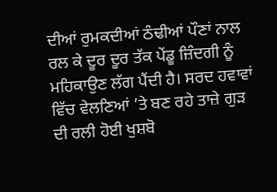ਦੀਆਂ ਰੁਮਕਦੀਆਂ ਠੰਢੀਆਂ ਪੌਣਾਂ ਨਾਲ ਰਲ ਕੇ ਦੂਰ ਦੂਰ ਤੱਕ ਪੇਂਡੂ ਜ਼ਿੰਦਗੀ ਨੂੰ ਮਹਿਕਾਉਣ ਲੱਗ ਪੈਂਦੀ ਹੈ। ਸਰਦ ਹਵਾਵਾਂ ਵਿੱਚ ਵੇਲਣਿਆਂ ’ਤੇ ਬਣ ਰਹੇ ਤਾਜ਼ੇ ਗੁੜ ਦੀ ਰਲੀ ਹੋਈ ਖੁਸ਼ਬੋ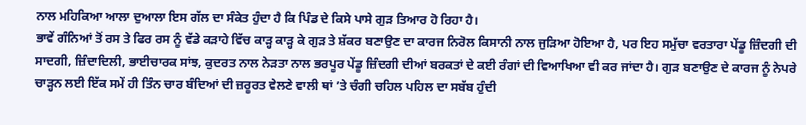ਨਾਲ ਮਹਿਕਿਆ ਆਲਾ ਦੁਆਲਾ ਇਸ ਗੱਲ ਦਾ ਸੰਕੇਤ ਹੁੰਦਾ ਹੈ ਕਿ ਪਿੰਡ ਦੇ ਕਿਸੇ ਪਾਸੇ ਗੁੜ ਤਿਆਰ ਹੋ ਰਿਹਾ ਹੈ।
ਭਾਵੇਂ ਗੰਨਿਆਂ ਤੋਂ ਰਸ ਤੇ ਫਿਰ ਰਸ ਨੂੰ ਵੱਡੇ ਕੜਾਹੇ ਵਿੱਚ ਕਾੜ੍ਹ ਕਾੜ੍ਹ ਕੇ ਗੁੜ ਤੇ ਸ਼ੱਕਰ ਬਣਾਉਣ ਦਾ ਕਾਰਜ ਨਿਰੋਲ ਕਿਸਾਨੀ ਨਾਲ ਜੁੜਿਆ ਹੋਇਆ ਹੈ, ਪਰ ਇਹ ਸਮੁੱਚਾ ਵਰਤਾਰਾ ਪੇਂਡੂ ਜ਼ਿੰਦਗੀ ਦੀ ਸਾਦਗੀ, ਜ਼ਿੰਦਾਦਿਲੀ, ਭਾਈਚਾਰਕ ਸਾਂਝ, ਕੁਦਰਤ ਨਾਲ ਨੇੜਤਾ ਨਾਲ ਭਰਪੂਰ ਪੇਂਡੂ ਜ਼ਿੰਦਗੀ ਦੀਆਂ ਬਰਕਤਾਂ ਦੇ ਕਈ ਰੰਗਾਂ ਦੀ ਵਿਆਖਿਆ ਵੀ ਕਰ ਜਾਂਦਾ ਹੈ। ਗੁੜ ਬਣਾਉਣ ਦੇ ਕਾਰਜ ਨੂੰ ਨੇਪਰੇ ਚਾੜ੍ਹਨ ਲਈ ਇੱਕ ਸਮੇਂ ਹੀ ਤਿੰਨ ਚਾਰ ਬੰਦਿਆਂ ਦੀ ਜ਼ਰੂਰਤ ਵੇਲਣੇ ਵਾਲੀ ਥਾਂ ’ਤੇ ਚੰਗੀ ਚਹਿਲ ਪਹਿਲ ਦਾ ਸਬੱਬ ਹੁੰਦੀ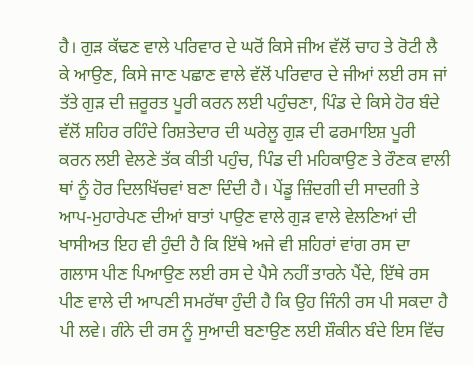ਹੈ। ਗੁੜ ਕੱਢਣ ਵਾਲੇ ਪਰਿਵਾਰ ਦੇ ਘਰੋਂ ਕਿਸੇ ਜੀਅ ਵੱਲੋਂ ਚਾਹ ਤੇ ਰੋਟੀ ਲੈ ਕੇ ਆਉਣ, ਕਿਸੇ ਜਾਣ ਪਛਾਣ ਵਾਲੇ ਵੱਲੋਂ ਪਰਿਵਾਰ ਦੇ ਜੀਆਂ ਲਈ ਰਸ ਜਾਂ ਤੱਤੇ ਗੁੜ ਦੀ ਜ਼ਰੂਰਤ ਪੂਰੀ ਕਰਨ ਲਈ ਪਹੁੰਚਣਾ, ਪਿੰਡ ਦੇ ਕਿਸੇ ਹੋਰ ਬੰਦੇ ਵੱਲੋਂ ਸ਼ਹਿਰ ਰਹਿੰਦੇ ਰਿਸ਼ਤੇਦਾਰ ਦੀ ਘਰੇਲੂ ਗੁੜ ਦੀ ਫਰਮਾਇਸ਼ ਪੂਰੀ ਕਰਨ ਲਈ ਵੇਲਣੇ ਤੱਕ ਕੀਤੀ ਪਹੁੰਚ, ਪਿੰਡ ਦੀ ਮਹਿਕਾਉਣ ਤੇ ਰੌਣਕ ਵਾਲੀ ਥਾਂ ਨੂੰ ਹੋਰ ਦਿਲਖਿੱਚਵਾਂ ਬਣਾ ਦਿੰਦੀ ਹੈ। ਪੇਂਡੂ ਜ਼ਿੰਦਗੀ ਦੀ ਸਾਦਗੀ ਤੇ ਆਪ-ਮੁਹਾਰੇਪਣ ਦੀਆਂ ਬਾਤਾਂ ਪਾਉਣ ਵਾਲੇ ਗੁੜ ਵਾਲੇ ਵੇਲਣਿਆਂ ਦੀ ਖਾਸੀਅਤ ਇਹ ਵੀ ਹੁੰਦੀ ਹੈ ਕਿ ਇੱਥੇ ਅਜੇ ਵੀ ਸ਼ਹਿਰਾਂ ਵਾਂਗ ਰਸ ਦਾ ਗਲਾਸ ਪੀਣ ਪਿਆਉਣ ਲਈ ਰਸ ਦੇ ਪੈਸੇ ਨਹੀਂ ਤਾਰਨੇ ਪੈਂਦੇ, ਇੱਥੇ ਰਸ ਪੀਣ ਵਾਲੇ ਦੀ ਆਪਣੀ ਸਮਰੱਥਾ ਹੁੰਦੀ ਹੈ ਕਿ ਉਹ ਜਿੰਨੀ ਰਸ ਪੀ ਸਕਦਾ ਹੈ ਪੀ ਲਵੇ। ਗੰਨੇ ਦੀ ਰਸ ਨੂੰ ਸੁਆਦੀ ਬਣਾਉਣ ਲਈ ਸ਼ੌਕੀਨ ਬੰਦੇ ਇਸ ਵਿੱਚ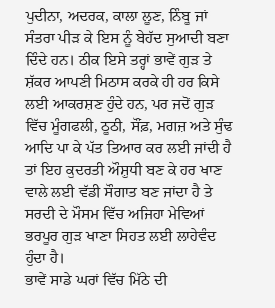ਪੁਦੀਨਾ, ਅਦਰਕ, ਕਾਲਾ ਲੂਣ, ਨਿੰਬੂ ਜਾਂ ਸੰਤਰਾ ਪੀੜ ਕੇ ਇਸ ਨੂੰ ਬੇਹੱਦ ਸੁਆਦੀ ਬਣਾ ਦਿੰਦੇ ਹਨ। ਠੀਕ ਇਸੇ ਤਰ੍ਹਾਂ ਭਾਵੇਂ ਗੁੜ ਤੇ ਸ਼ੱਕਰ ਆਪਣੀ ਮਿਠਾਸ ਕਰਕੇ ਹੀ ਹਰ ਕਿਸੇ ਲਈ ਆਕਰਸ਼ਣ ਹੁੰਦੇ ਹਨ, ਪਰ ਜਦੋਂ ਗੁੜ ਵਿੱਚ ਮੂੰਗਫਲੀ, ਠੂਠੀ, ਸੌਂਫ਼, ਮਗਜ਼ ਅਤੇ ਸੁੰਢ ਆਦਿ ਪਾ ਕੇ ਪੱਤ ਤਿਆਰ ਕਰ ਲਈ ਜਾਂਦੀ ਹੈ ਤਾਂ ਇਹ ਕੁਦਰਤੀ ਔਸ਼ੁਧੀ ਬਣ ਕੇ ਹਰ ਖਾਣ ਵਾਲੇ ਲਈ ਵੱਡੀ ਸੌਗਾਤ ਬਣ ਜਾਂਦਾ ਹੈ ਤੇ ਸਰਦੀ ਦੇ ਮੌਸਮ ਵਿੱਚ ਅਜਿਹਾ ਮੇਵਿਆਂ ਭਰਪੂਰ ਗੁੜ ਖਾਣਾ ਸਿਹਤ ਲਈ ਲਾਹੇਵੰਦ ਹੁੰਦਾ ਹੈ।
ਭਾਵੇਂ ਸਾਡੇ ਘਰਾਂ ਵਿੱਚ ਮਿੱਠੇ ਦੀ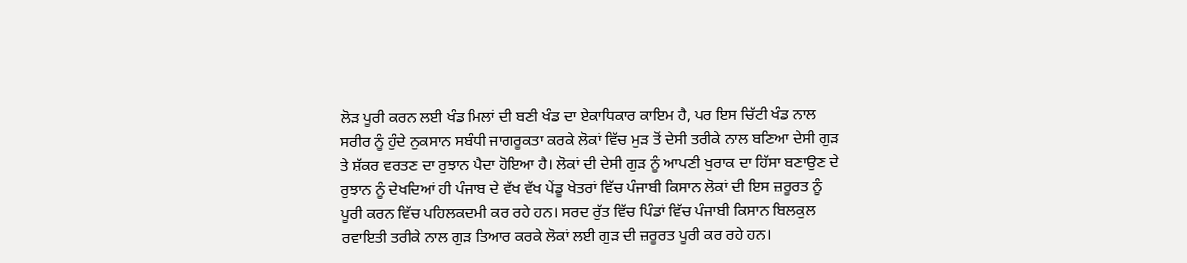ਲੋੜ ਪੂਰੀ ਕਰਨ ਲਈ ਖੰਡ ਮਿਲਾਂ ਦੀ ਬਣੀ ਖੰਡ ਦਾ ਏਕਾਧਿਕਾਰ ਕਾਇਮ ਹੈ, ਪਰ ਇਸ ਚਿੱਟੀ ਖੰਡ ਨਾਲ ਸਰੀਰ ਨੂੰ ਹੁੰਦੇ ਨੁਕਸਾਨ ਸਬੰਧੀ ਜਾਗਰੂਕਤਾ ਕਰਕੇ ਲੋਕਾਂ ਵਿੱਚ ਮੁੜ ਤੋਂ ਦੇਸੀ ਤਰੀਕੇ ਨਾਲ ਬਣਿਆ ਦੇਸੀ ਗੁੜ ਤੇ ਸ਼ੱਕਰ ਵਰਤਣ ਦਾ ਰੁਝਾਨ ਪੈਦਾ ਹੋਇਆ ਹੈ। ਲੋਕਾਂ ਦੀ ਦੇਸੀ ਗੁੜ ਨੂੰ ਆਪਣੀ ਖੁਰਾਕ ਦਾ ਹਿੱਸਾ ਬਣਾਉਣ ਦੇ ਰੁਝਾਨ ਨੂੰ ਦੇਖਦਿਆਂ ਹੀ ਪੰਜਾਬ ਦੇ ਵੱਖ ਵੱਖ ਪੇਂਡੂ ਖੇਤਰਾਂ ਵਿੱਚ ਪੰਜਾਬੀ ਕਿਸਾਨ ਲੋਕਾਂ ਦੀ ਇਸ ਜ਼ਰੂਰਤ ਨੂੰ ਪੂਰੀ ਕਰਨ ਵਿੱਚ ਪਹਿਲਕਦਮੀ ਕਰ ਰਹੇ ਹਨ। ਸਰਦ ਰੁੱਤ ਵਿੱਚ ਪਿੰਡਾਂ ਵਿੱਚ ਪੰਜਾਬੀ ਕਿਸਾਨ ਬਿਲਕੁਲ ਰਵਾਇਤੀ ਤਰੀਕੇ ਨਾਲ ਗੁੜ ਤਿਆਰ ਕਰਕੇ ਲੋਕਾਂ ਲਈ ਗੁੜ ਦੀ ਜ਼ਰੂਰਤ ਪੂਰੀ ਕਰ ਰਹੇ ਹਨ।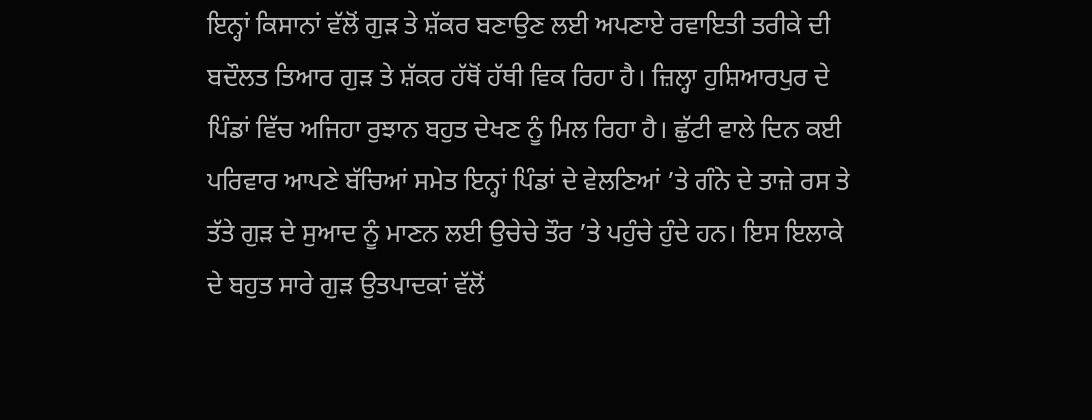ਇਨ੍ਹਾਂ ਕਿਸਾਨਾਂ ਵੱਲੋਂ ਗੁੜ ਤੇ ਸ਼ੱਕਰ ਬਣਾਉਣ ਲਈ ਅਪਣਾਏ ਰਵਾਇਤੀ ਤਰੀਕੇ ਦੀ ਬਦੌਲਤ ਤਿਆਰ ਗੁੜ ਤੇ ਸ਼ੱਕਰ ਹੱਥੋਂ ਹੱਥੀ ਵਿਕ ਰਿਹਾ ਹੈ। ਜ਼ਿਲ੍ਹਾ ਹੁਸ਼ਿਆਰਪੁਰ ਦੇ ਪਿੰਡਾਂ ਵਿੱਚ ਅਜਿਹਾ ਰੁਝਾਨ ਬਹੁਤ ਦੇਖਣ ਨੂੰ ਮਿਲ ਰਿਹਾ ਹੈ। ਛੁੱਟੀ ਵਾਲੇ ਦਿਨ ਕਈ ਪਰਿਵਾਰ ਆਪਣੇ ਬੱਚਿਆਂ ਸਮੇਤ ਇਨ੍ਹਾਂ ਪਿੰਡਾਂ ਦੇ ਵੇਲਣਿਆਂ ’ਤੇ ਗੰਨੇ ਦੇ ਤਾਜ਼ੇ ਰਸ ਤੇ ਤੱਤੇ ਗੁੜ ਦੇ ਸੁਆਦ ਨੂੰ ਮਾਣਨ ਲਈ ਉਚੇਚੇ ਤੌਰ ’ਤੇ ਪਹੁੰਚੇ ਹੁੰਦੇ ਹਨ। ਇਸ ਇਲਾਕੇ ਦੇ ਬਹੁਤ ਸਾਰੇ ਗੁੜ ਉਤਪਾਦਕਾਂ ਵੱਲੋਂ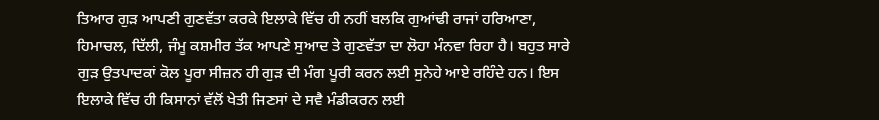ਤਿਆਰ ਗੁੜ ਆਪਣੀ ਗੁਣਵੱਤਾ ਕਰਕੇ ਇਲਾਕੇ ਵਿੱਚ ਹੀ ਨਹੀਂ ਬਲਕਿ ਗੁਆਂਢੀ ਰਾਜਾਂ ਹਰਿਆਣਾ, ਹਿਮਾਚਲ, ਦਿੱਲੀ, ਜੰਮੂ ਕਸ਼ਮੀਰ ਤੱਕ ਆਪਣੇ ਸੁਆਦ ਤੇ ਗੁਣਵੱਤਾ ਦਾ ਲੋਹਾ ਮੰਨਵਾ ਰਿਹਾ ਹੈ। ਬਹੁਤ ਸਾਰੇ ਗੁੜ ਉਤਪਾਦਕਾਂ ਕੋਲ ਪੂਰਾ ਸੀਜ਼ਨ ਹੀ ਗੁੜ ਦੀ ਮੰਗ ਪੂਰੀ ਕਰਨ ਲਈ ਸੁਨੇਹੇ ਆਏ ਰਹਿੰਦੇ ਹਨ। ਇਸ ਇਲਾਕੇ ਵਿੱਚ ਹੀ ਕਿਸਾਨਾਂ ਵੱਲੋਂ ਖੇਤੀ ਜਿਣਸਾਂ ਦੇ ਸਵੈ ਮੰਡੀਕਰਨ ਲਈ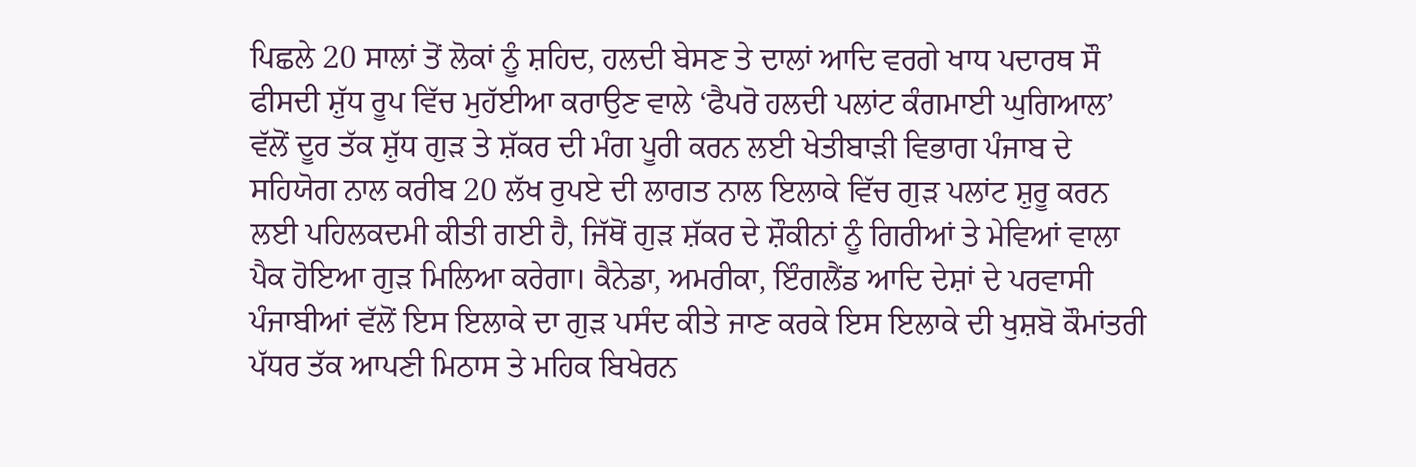ਪਿਛਲੇ 20 ਸਾਲਾਂ ਤੋਂ ਲੋਕਾਂ ਨੂੰ ਸ਼ਹਿਦ, ਹਲਦੀ ਬੇਸਣ ਤੇ ਦਾਲਾਂ ਆਦਿ ਵਰਗੇ ਖਾਧ ਪਦਾਰਥ ਸੌ ਫੀਸਦੀ ਸ਼ੁੱਧ ਰੂਪ ਵਿੱਚ ਮੁਹੱਈਆ ਕਰਾਉਣ ਵਾਲੇ ‘ਫੈਪਰੋ ਹਲਦੀ ਪਲਾਂਟ ਕੰਗਮਾਈ ਘੁਗਿਆਲ’ ਵੱਲੋਂ ਦੂਰ ਤੱਕ ਸ਼ੁੱਧ ਗੁੜ ਤੇ ਸ਼ੱਕਰ ਦੀ ਮੰਗ ਪੂਰੀ ਕਰਨ ਲਈ ਖੇਤੀਬਾੜੀ ਵਿਭਾਗ ਪੰਜਾਬ ਦੇ ਸਹਿਯੋਗ ਨਾਲ ਕਰੀਬ 20 ਲੱਖ ਰੁਪਏ ਦੀ ਲਾਗਤ ਨਾਲ ਇਲਾਕੇ ਵਿੱਚ ਗੁੜ ਪਲਾਂਟ ਸ਼ੁਰੂ ਕਰਨ ਲਈ ਪਹਿਲਕਦਮੀ ਕੀਤੀ ਗਈ ਹੈ, ਜਿੱਥੋਂ ਗੁੜ ਸ਼ੱਕਰ ਦੇ ਸ਼ੌਕੀਨਾਂ ਨੂੰ ਗਿਰੀਆਂ ਤੇ ਮੇਵਿਆਂ ਵਾਲਾ ਪੈਕ ਹੋਇਆ ਗੁੜ ਮਿਲਿਆ ਕਰੇਗਾ। ਕੈਨੇਡਾ, ਅਮਰੀਕਾ, ਇੰਗਲੈਂਡ ਆਦਿ ਦੇਸ਼ਾਂ ਦੇ ਪਰਵਾਸੀ ਪੰਜਾਬੀਆਂ ਵੱਲੋਂ ਇਸ ਇਲਾਕੇ ਦਾ ਗੁੜ ਪਸੰਦ ਕੀਤੇ ਜਾਣ ਕਰਕੇ ਇਸ ਇਲਾਕੇ ਦੀ ਖੁਸ਼ਬੋ ਕੌਮਾਂਤਰੀ ਪੱਧਰ ਤੱਕ ਆਪਣੀ ਮਿਠਾਸ ਤੇ ਮਹਿਕ ਬਿਖੇਰਨ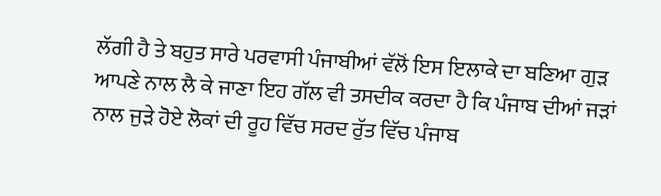ਲੱਗੀ ਹੈ ਤੇ ਬਹੁਤ ਸਾਰੇ ਪਰਵਾਸੀ ਪੰਜਾਬੀਆਂ ਵੱਲੋਂ ਇਸ ਇਲਾਕੇ ਦਾ ਬਣਿਆ ਗੁੜ ਆਪਣੇ ਨਾਲ ਲੈ ਕੇ ਜਾਣਾ ਇਹ ਗੱਲ ਵੀ ਤਸਦੀਕ ਕਰਦਾ ਹੈ ਕਿ ਪੰਜਾਬ ਦੀਆਂ ਜੜਾਂ ਨਾਲ ਜੁੜੇ ਹੋਏ ਲੋਕਾਂ ਦੀ ਰੂਹ ਵਿੱਚ ਸਰਦ ਰੁੱਤ ਵਿੱਚ ਪੰਜਾਬ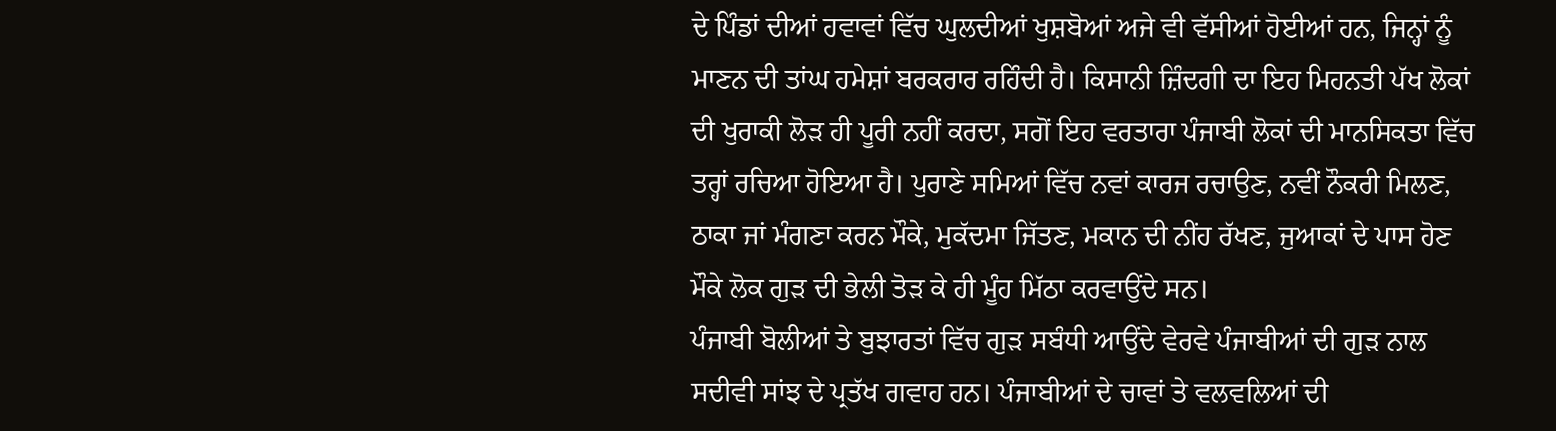ਦੇ ਪਿੰਡਾਂ ਦੀਆਂ ਹਵਾਵਾਂ ਵਿੱਚ ਘੁਲਦੀਆਂ ਖੁਸ਼ਬੋਆਂ ਅਜੇ ਵੀ ਵੱਸੀਆਂ ਹੋਈਆਂ ਹਨ, ਜਿਨ੍ਹਾਂ ਨੂੰ ਮਾਣਨ ਦੀ ਤਾਂਘ ਹਮੇਸ਼ਾਂ ਬਰਕਰਾਰ ਰਹਿੰਦੀ ਹੈ। ਕਿਸਾਨੀ ਜ਼ਿੰਦਗੀ ਦਾ ਇਹ ਮਿਹਨਤੀ ਪੱਖ ਲੋਕਾਂ ਦੀ ਖੁਰਾਕੀ ਲੋੜ ਹੀ ਪੂਰੀ ਨਹੀਂ ਕਰਦਾ, ਸਗੋਂ ਇਹ ਵਰਤਾਰਾ ਪੰਜਾਬੀ ਲੋਕਾਂ ਦੀ ਮਾਨਸਿਕਤਾ ਵਿੱਚ ਤਰ੍ਹਾਂ ਰਚਿਆ ਹੋਇਆ ਹੈ। ਪੁਰਾਣੇ ਸਮਿਆਂ ਵਿੱਚ ਨਵਾਂ ਕਾਰਜ ਰਚਾਉਣ, ਨਵੀਂ ਨੌਕਰੀ ਮਿਲਣ, ਠਾਕਾ ਜਾਂ ਮੰਗਣਾ ਕਰਨ ਮੌਕੇ, ਮੁਕੱਦਮਾ ਜਿੱਤਣ, ਮਕਾਨ ਦੀ ਨੀਂਹ ਰੱਖਣ, ਜੁਆਕਾਂ ਦੇ ਪਾਸ ਹੋਣ ਮੌਕੇ ਲੋਕ ਗੁੜ ਦੀ ਭੇਲੀ ਤੋੜ ਕੇ ਹੀ ਮੂੰਹ ਮਿੱਠਾ ਕਰਵਾਉਂਦੇ ਸਨ।
ਪੰਜਾਬੀ ਬੋਲੀਆਂ ਤੇ ਬੁਝਾਰਤਾਂ ਵਿੱਚ ਗੁੜ ਸਬੰਧੀ ਆਉਂਦੇ ਵੇਰਵੇ ਪੰਜਾਬੀਆਂ ਦੀ ਗੁੜ ਨਾਲ ਸਦੀਵੀ ਸਾਂਝ ਦੇ ਪ੍ਰਤੱਖ ਗਵਾਹ ਹਨ। ਪੰਜਾਬੀਆਂ ਦੇ ਚਾਵਾਂ ਤੇ ਵਲਵਲਿਆਂ ਦੀ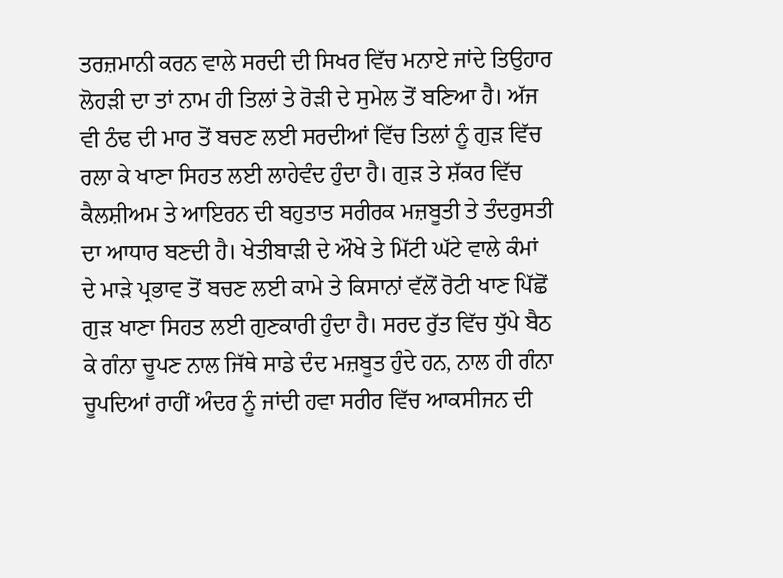ਤਰਜ਼ਮਾਨੀ ਕਰਨ ਵਾਲੇ ਸਰਦੀ ਦੀ ਸਿਖਰ ਵਿੱਚ ਮਨਾਏ ਜਾਂਦੇ ਤਿਉਹਾਰ ਲੋਹੜੀ ਦਾ ਤਾਂ ਨਾਮ ਹੀ ਤਿਲਾਂ ਤੇ ਰੋੜੀ ਦੇ ਸੁਮੇਲ ਤੋਂ ਬਣਿਆ ਹੈ। ਅੱਜ ਵੀ ਠੰਢ ਦੀ ਮਾਰ ਤੋਂ ਬਚਣ ਲਈ ਸਰਦੀਆਂ ਵਿੱਚ ਤਿਲਾਂ ਨੂੰ ਗੁੜ ਵਿੱਚ ਰਲਾ ਕੇ ਖਾਣਾ ਸਿਹਤ ਲਈ ਲਾਹੇਵੰਦ ਹੁੰਦਾ ਹੈ। ਗੁੜ ਤੇ ਸ਼ੱਕਰ ਵਿੱਚ ਕੈਲਸ਼ੀਅਮ ਤੇ ਆਇਰਨ ਦੀ ਬਹੁਤਾਤ ਸਰੀਰਕ ਮਜ਼ਬੂਤੀ ਤੇ ਤੰਦਰੁਸਤੀ ਦਾ ਆਧਾਰ ਬਣਦੀ ਹੈ। ਖੇਤੀਬਾੜੀ ਦੇ ਔਖੇ ਤੇ ਮਿੱਟੀ ਘੱਟੇ ਵਾਲੇ ਕੰਮਾਂ ਦੇ ਮਾੜੇ ਪ੍ਰਭਾਵ ਤੋਂ ਬਚਣ ਲਈ ਕਾਮੇ ਤੇ ਕਿਸਾਨਾਂ ਵੱਲੋਂ ਰੋਟੀ ਖਾਣ ਪਿੱਛੋਂ ਗੁੜ ਖਾਣਾ ਸਿਹਤ ਲਈ ਗੁਣਕਾਰੀ ਹੁੰਦਾ ਹੈ। ਸਰਦ ਰੁੱਤ ਵਿੱਚ ਧੁੱਪੇ ਬੈਠ ਕੇ ਗੰਨਾ ਚੂਪਣ ਨਾਲ ਜਿੱਥੇ ਸਾਡੇ ਦੰਦ ਮਜ਼ਬੂਤ ਹੁੰਦੇ ਹਨ, ਨਾਲ ਹੀ ਗੰਨਾ ਚੂਪਦਿਆਂ ਰਾਹੀਂ ਅੰਦਰ ਨੂੰ ਜਾਂਦੀ ਹਵਾ ਸਰੀਰ ਵਿੱਚ ਆਕਸੀਜਨ ਦੀ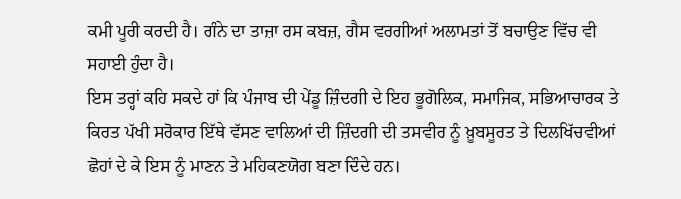ਕਮੀ ਪੂਰੀ ਕਰਦੀ ਹੈ। ਗੰਨੇ ਦਾ ਤਾਜ਼ਾ ਰਸ ਕਬਜ਼, ਗੈਸ ਵਰਗੀਆਂ ਅਲਾਮਤਾਂ ਤੋਂ ਬਚਾਉਣ ਵਿੱਚ ਵੀ ਸਹਾਈ ਹੁੰਦਾ ਹੈ।
ਇਸ ਤਰ੍ਹਾਂ ਕਹਿ ਸਕਦੇ ਹਾਂ ਕਿ ਪੰਜਾਬ ਦੀ ਪੇਂਡੂ ਜ਼ਿੰਦਗੀ ਦੇ ਇਹ ਭੂਗੋਲਿਕ, ਸਮਾਜਿਕ, ਸਭਿਆਚਾਰਕ ਤੇ ਕਿਰਤ ਪੱਖੀ ਸਰੋਕਾਰ ਇੱਥੇ ਵੱਸਣ ਵਾਲਿਆਂ ਦੀ ਜ਼ਿੰਦਗੀ ਦੀ ਤਸਵੀਰ ਨੂੰ ਖ਼ੂਬਸੂਰਤ ਤੇ ਦਿਲਖਿੱਚਵੀਆਂ ਛੋਹਾਂ ਦੇ ਕੇ ਇਸ ਨੂੰ ਮਾਣਨ ਤੇ ਮਹਿਕਣਯੋਗ ਬਣਾ ਦਿੰਦੇ ਹਨ।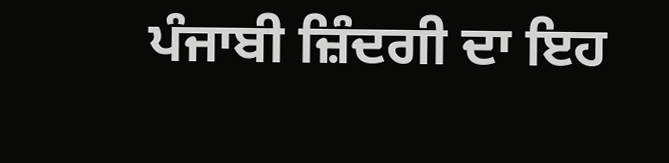ਪੰਜਾਬੀ ਜ਼ਿੰਦਗੀ ਦਾ ਇਹ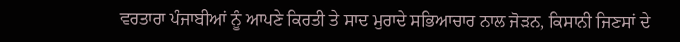ਵਰਤਾਰਾ ਪੰਜਾਬੀਆਂ ਨੂੰ ਆਪਣੇ ਕਿਰਤੀ ਤੇ ਸਾਦ ਮੁਰਾਦੇ ਸਭਿਆਚਾਰ ਨਾਲ ਜੋੜਨ, ਕਿਸਾਨੀ ਜਿਣਸਾਂ ਦੇ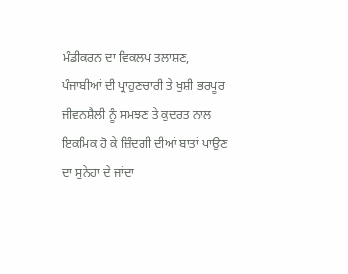ਮੰਡੀਕਰਨ ਦਾ ਵਿਕਲਪ ਤਲਾਸ਼ਣ, ਪੰਜਾਬੀਆਂ ਦੀ ਪ੍ਰਾਹੁਣਚਾਰੀ ਤੇ ਖੁਸ਼ੀ ਭਰਪੂਰ ਜੀਵਨਸ਼ੈਲੀ ਨੂੰ ਸਮਝਣ ਤੇ ਕੁਦਰਤ ਨਾਲ ਇਕਮਿਕ ਹੋ ਕੇ ਜ਼ਿੰਦਗੀ ਦੀਆਂ ਬਾਤਾਂ ਪਾਉਣ ਦਾ ਸੁਨੇਹਾ ਦੇ ਜਾਂਦਾ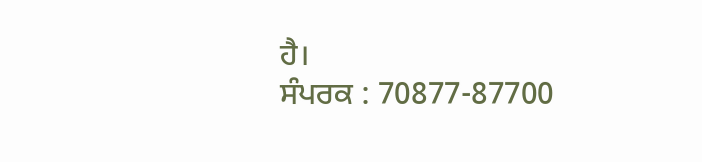ਹੈ।
ਸੰਪਰਕ : 70877-87700